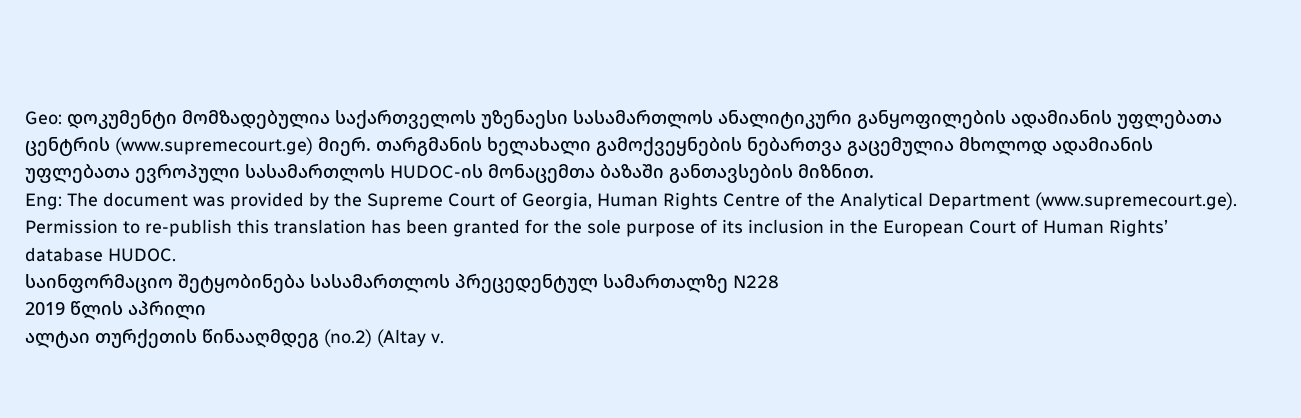Geo: დოკუმენტი მომზადებულია საქართველოს უზენაესი სასამართლოს ანალიტიკური განყოფილების ადამიანის უფლებათა ცენტრის (www.supremecourt.ge) მიერ. თარგმანის ხელახალი გამოქვეყნების ნებართვა გაცემულია მხოლოდ ადამიანის უფლებათა ევროპული სასამართლოს HUDOC-ის მონაცემთა ბაზაში განთავსების მიზნით.
Eng: The document was provided by the Supreme Court of Georgia, Human Rights Centre of the Analytical Department (www.supremecourt.ge). Permission to re-publish this translation has been granted for the sole purpose of its inclusion in the European Court of Human Rights’ database HUDOC.
საინფორმაციო შეტყობინება სასამართლოს პრეცედენტულ სამართალზე N228
2019 წლის აპრილი
ალტაი თურქეთის წინააღმდეგ (no.2) (Altay v.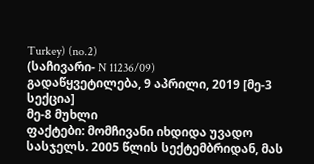Turkey) (no.2)
(საჩივარი- N 11236/09)
გადაწყვეტილება, 9 აპრილი, 2019 [მე-3 სექცია]
მე-8 მუხლი
ფაქტები: მომჩივანი იხდიდა უვადო სასჯელს. 2005 წლის სექტემბრიდან, მას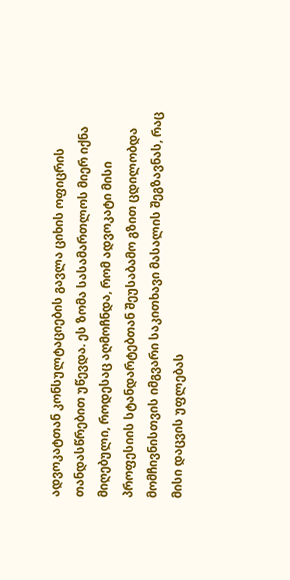ადვოკატთან კონსულტაციების გავლა ციხის ოფიცრის თანდასწრებით უწევდა. ეს ზომა სასამართლოს მიერ იქნა მიღებული, როდესაც აღმოჩნდა, რომ ადვოკატი მისი პროფესიის სტანდარტებთან შეუსაბამო გზით ცდილობდა მომჩივნისთვის იმგვარი საკითხავი მასალის შეგზავნას, რაც მისი დაცვის უფლებას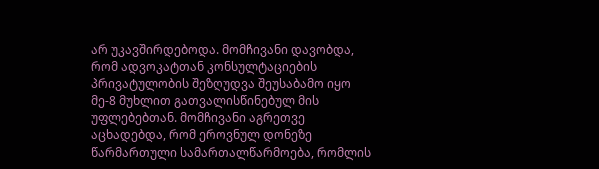არ უკავშირდებოდა. მომჩივანი დავობდა, რომ ადვოკატთან კონსულტაციების პრივატულობის შეზღუდვა შეუსაბამო იყო მე-8 მუხლით გათვალისწინებულ მის უფლებებთან. მომჩივანი აგრეთვე აცხადებდა, რომ ეროვნულ დონეზე წარმართული სამართალწარმოება, რომლის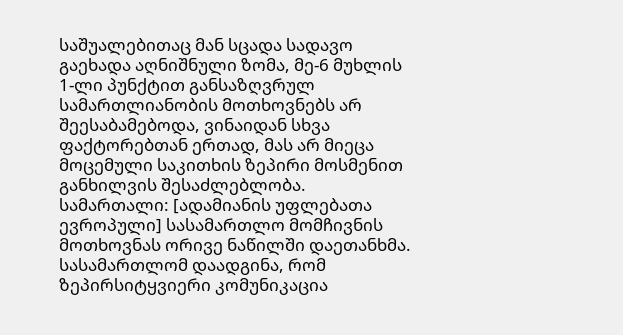საშუალებითაც მან სცადა სადავო გაეხადა აღნიშნული ზომა, მე-6 მუხლის 1-ლი პუნქტით განსაზღვრულ სამართლიანობის მოთხოვნებს არ შეესაბამებოდა, ვინაიდან სხვა ფაქტორებთან ერთად, მას არ მიეცა მოცემული საკითხის ზეპირი მოსმენით განხილვის შესაძლებლობა.
სამართალი: [ადამიანის უფლებათა ევროპული] სასამართლო მომჩივნის მოთხოვნას ორივე ნაწილში დაეთანხმა. სასამართლომ დაადგინა, რომ ზეპირსიტყვიერი კომუნიკაცია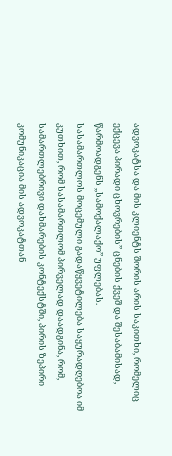ადვოკატსა და მის კლიენტს შორის არის საკითხი, რომელიც ექცევა პირადი ცხოვრების’’ ცნების ქვეშ და შესაბამისად, წარმოადგენს ,,სამოქალაქო’’ უფლებას.
სასამართლოს მოცემული გადაწყვეტილება საყურადღებოა იმ კუთხით, რომ სასამართლომ პირველად დაადგინა, რომ, სამართლებრივი დახმარების კონტექსტში, პირის ზეპირი კომუნიკაცია მის ადვოკატთან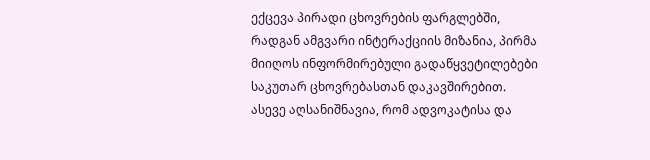ექცევა პირადი ცხოვრების ფარგლებში, რადგან ამგვარი ინტერაქციის მიზანია, პირმა მიიღოს ინფორმირებული გადაწყვეტილებები საკუთარ ცხოვრებასთან დაკავშირებით.
ასევე აღსანიშნავია, რომ ადვოკატისა და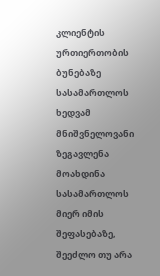კლიენტის ურთიერთობის ბუნებაზე სასამართლოს ხედვამ მნიშვნელოვანი ზეგავლენა მოახდინა სასამართლოს მიერ იმის შეფასებაზე, შეეძლო თუ არა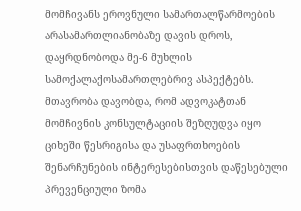მომჩივანს ეროვნული სამართალწარმოების არასამართლიანობაზე დავის დროს, დაყრდნობოდა მე-6 მუხლის სამოქალაქოსამართლებრივ ასპექტებს. მთავრობა დავობდა, რომ ადვოკატთან მომჩივნის კონსულტაციის შეზღუდვა იყო ციხეში წესრიგისა და უსაფრთხოების შენარჩუნების ინტერესებისთვის დაწესებული პრევენციული ზომა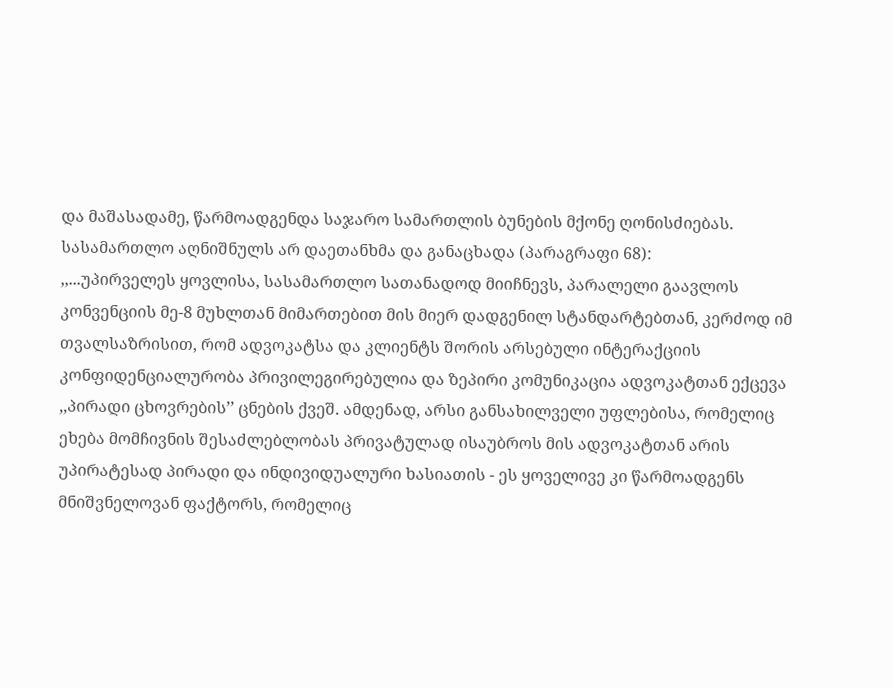და მაშასადამე, წარმოადგენდა საჯარო სამართლის ბუნების მქონე ღონისძიებას. სასამართლო აღნიშნულს არ დაეთანხმა და განაცხადა (პარაგრაფი 68):
,,...უპირველეს ყოვლისა, სასამართლო სათანადოდ მიიჩნევს, პარალელი გაავლოს კონვენციის მე-8 მუხლთან მიმართებით მის მიერ დადგენილ სტანდარტებთან, კერძოდ იმ თვალსაზრისით, რომ ადვოკატსა და კლიენტს შორის არსებული ინტერაქციის კონფიდენციალურობა პრივილეგირებულია და ზეპირი კომუნიკაცია ადვოკატთან ექცევა ,,პირადი ცხოვრების’’ ცნების ქვეშ. ამდენად, არსი განსახილველი უფლებისა, რომელიც ეხება მომჩივნის შესაძლებლობას პრივატულად ისაუბროს მის ადვოკატთან არის უპირატესად პირადი და ინდივიდუალური ხასიათის - ეს ყოველივე კი წარმოადგენს მნიშვნელოვან ფაქტორს, რომელიც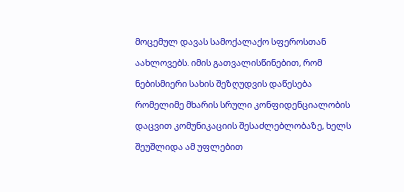მოცემულ დავას სამოქალაქო სფეროსთან აახლოვებს. იმის გათვალისწინებით, რომ ნებისმიერი სახის შეზღუდვის დაწესება რომელიმე მხარის სრული კონფიდენციალობის დაცვით კომუნიკაციის შესაძლებლობაზე, ხელს შეუშლიდა ამ უფლებით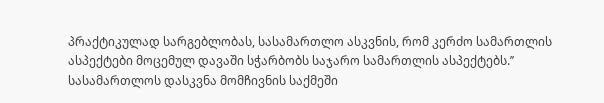პრაქტიკულად სარგებლობას, სასამართლო ასკვნის, რომ კერძო სამართლის ასპექტები მოცემულ დავაში სჭარბობს საჯარო სამართლის ასპექტებს.’’
სასამართლოს დასკვნა მომჩივნის საქმეში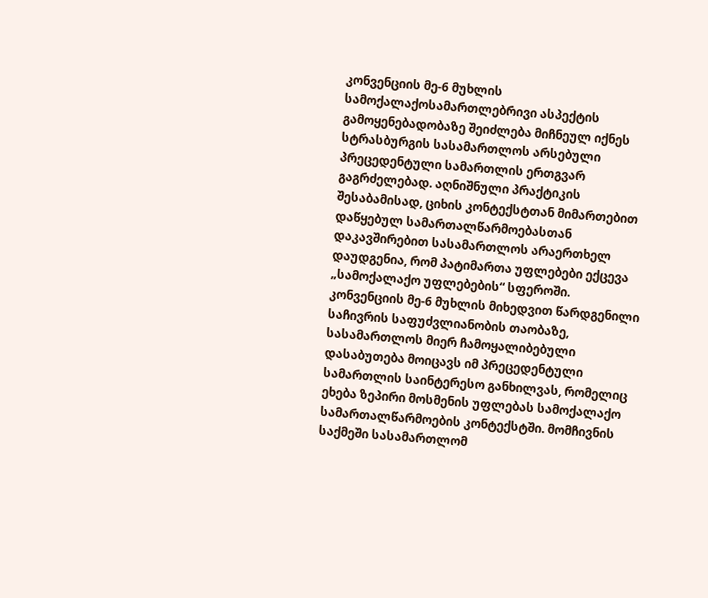კონვენციის მე-6 მუხლის სამოქალაქოსამართლებრივი ასპექტის გამოყენებადობაზე შეიძლება მიჩნეულ იქნეს სტრასბურგის სასამართლოს არსებული პრეცედენტული სამართლის ერთგვარ გაგრძელებად. აღნიშნული პრაქტიკის შესაბამისად, ციხის კონტექსტთან მიმართებით დაწყებულ სამართალწარმოებასთან დაკავშირებით სასამართლოს არაერთხელ დაუდგენია, რომ პატიმართა უფლებები ექცევა „სამოქალაქო უფლებების“ სფეროში.
კონვენციის მე-6 მუხლის მიხედვით წარდგენილი საჩივრის საფუძვლიანობის თაობაზე, სასამართლოს მიერ ჩამოყალიბებული დასაბუთება მოიცავს იმ პრეცედენტული სამართლის საინტერესო განხილვას, რომელიც ეხება ზეპირი მოსმენის უფლებას სამოქალაქო სამართალწარმოების კონტექსტში. მომჩივნის საქმეში სასამართლომ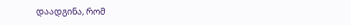დაადგინა, რომ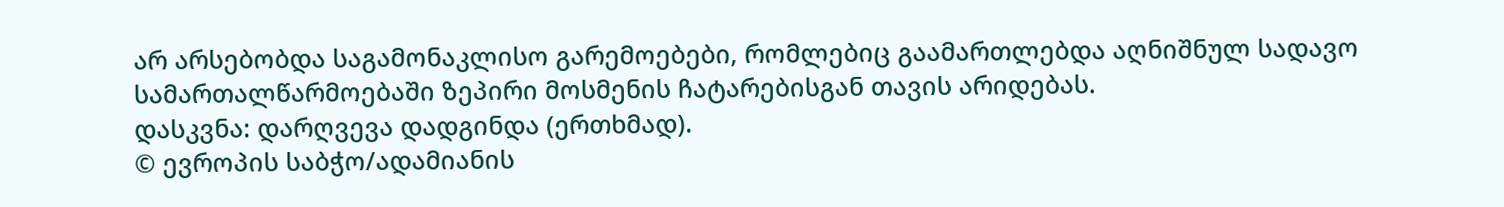არ არსებობდა საგამონაკლისო გარემოებები, რომლებიც გაამართლებდა აღნიშნულ სადავო სამართალწარმოებაში ზეპირი მოსმენის ჩატარებისგან თავის არიდებას.
დასკვნა: დარღვევა დადგინდა (ერთხმად).
© ევროპის საბჭო/ადამიანის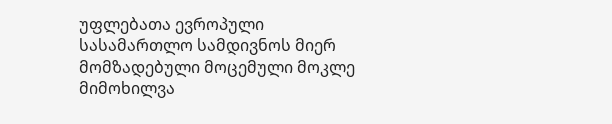უფლებათა ევროპული სასამართლო სამდივნოს მიერ მომზადებული მოცემული მოკლე მიმოხილვა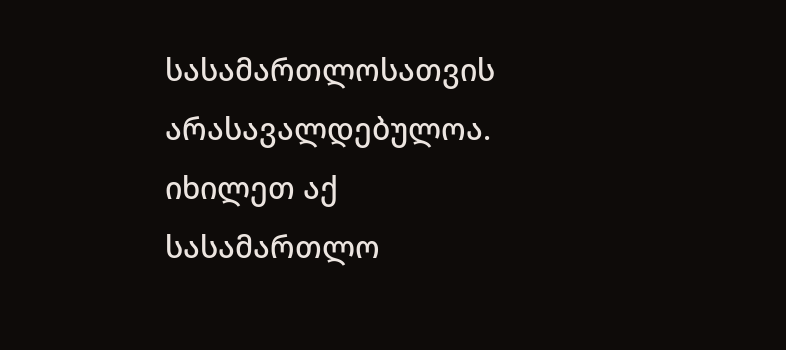სასამართლოსათვის არასავალდებულოა.
იხილეთ აქ სასამართლო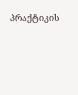პრაქტიკის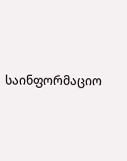საინფორმაციო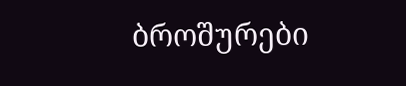ბროშურები